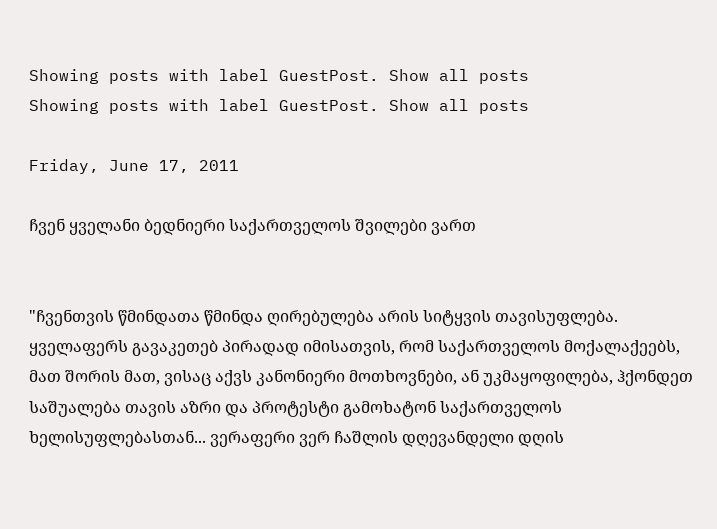Showing posts with label GuestPost. Show all posts
Showing posts with label GuestPost. Show all posts

Friday, June 17, 2011

ჩვენ ყველანი ბედნიერი საქართველოს შვილები ვართ


"ჩვენთვის წმინდათა წმინდა ღირებულება არის სიტყვის თავისუფლება. ყველაფერს გავაკეთებ პირადად იმისათვის, რომ საქართველოს მოქალაქეებს, მათ შორის მათ, ვისაც აქვს კანონიერი მოთხოვნები, ან უკმაყოფილება, ჰქონდეთ საშუალება თავის აზრი და პროტესტი გამოხატონ საქართველოს ხელისუფლებასთან... ვერაფერი ვერ ჩაშლის დღევანდელი დღის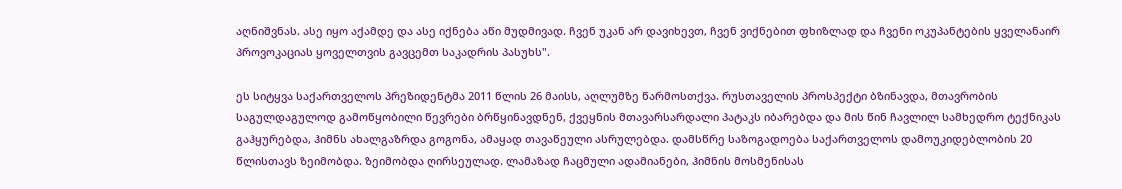აღნიშვნას. ასე იყო აქამდე და ასე იქნება აწი მუდმივად. ჩვენ უკან არ დავიხევთ, ჩვენ ვიქნებით ფხიზლად და ჩვენი ოკუპანტების ყველანაირ პროვოკაციას ყოველთვის გავცემთ საკადრის პასუხს".

ეს სიტყვა საქართველოს პრეზიდენტმა 2011 წლის 26 მაისს, აღლუმზე წარმოსთქვა. რუსთაველის პროსპექტი ბზინავდა, მთავრობის საგულდაგულოდ გამოწყობილი წევრები ბრწყინავდნენ, ქვეყნის მთავარსარდალი პატაკს იბარებდა და მის წინ ჩავლილ სამხედრო ტექნიკას გაჰყურებდა, ჰიმნს ახალგაზრდა გოგონა, ამაყად თავაწეული ასრულებდა. დამსწრე საზოგადოება საქართველოს დამოუკიდებლობის 20 წლისთავს ზეიმობდა. ზეიმობდა ღირსეულად. ლამაზად ჩაცმული ადამიანები, ჰიმნის მოსმენისას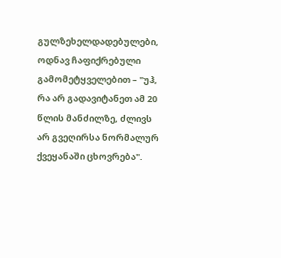გულზეხელდადებულები, ოდნავ ჩაფიქრებული გამომეტყველებით – "უჰ, რა არ გადავიტანეთ ამ 20 წლის მანძილზე, ძლივს არ გვეღირსა ნორმალურ ქვეყანაში ცხოვრება".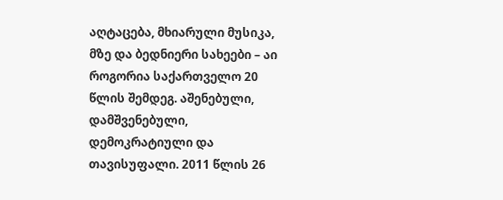აღტაცება, მხიარული მუსიკა, მზე და ბედნიერი სახეები – აი როგორია საქართველო 20 წლის შემდეგ. აშენებული, დამშვენებული, დემოკრატიული და თავისუფალი. 2011 წლის 26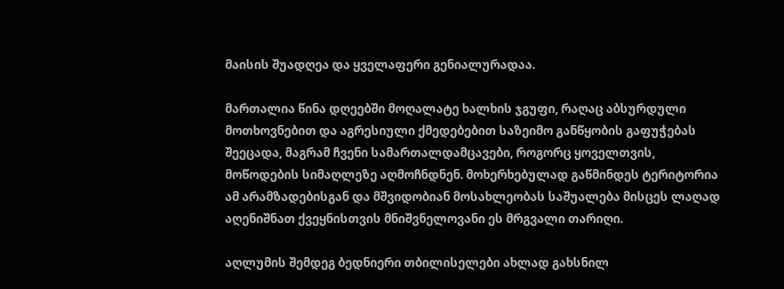მაისის შუადღეა და ყველაფერი გენიალურადაა.

მართალია წინა დღეებში მოღალატე ხალხის ჯგუფი, რაღაც აბსურდული მოთხოვნებით და აგრესიული ქმედებებით საზეიმო განწყობის გაფუჭებას შეეცადა, მაგრამ ჩვენი სამართალდამცავები, როგორც ყოველთვის, მოწოდების სიმაღლეზე აღმოჩნდნენ. მოხერხებულად გაწმინდეს ტერიტორია ამ არამზადებისგან და მშვიდობიან მოსახლეობას საშუალება მისცეს ლაღად აღენიშნათ ქვეყნისთვის მნიშვნელოვანი ეს მრგვალი თარიღი.

აღლუმის შემდეგ ბედნიერი თბილისელები ახლად გახსნილ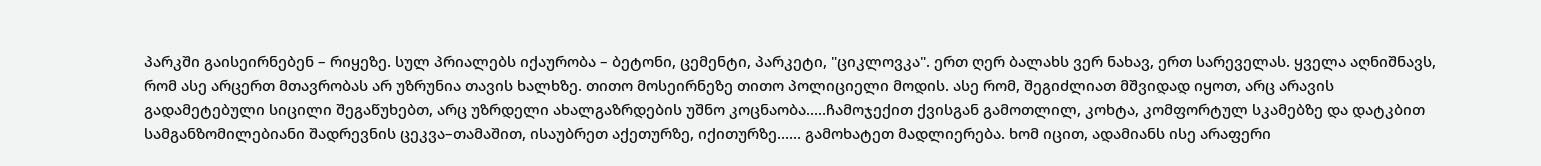პარკში გაისეირნებენ – რიყეზე. სულ პრიალებს იქაურობა – ბეტონი, ცემენტი, პარკეტი, "ციკლოვკა". ერთ ღერ ბალახს ვერ ნახავ, ერთ სარეველას. ყველა აღნიშნავს, რომ ასე არცერთ მთავრობას არ უზრუნია თავის ხალხზე. თითო მოსეირნეზე თითო პოლიციელი მოდის. ასე რომ, შეგიძლიათ მშვიდად იყოთ, არც არავის გადამეტებული სიცილი შეგაწუხებთ, არც უზრდელი ახალგაზრდების უშნო კოცნაობა.....ჩამოჯექით ქვისგან გამოთლილ, კოხტა, კომფორტულ სკამებზე და დატკბით სამგანზომილებიანი შადრევნის ცეკვა–თამაშით, ისაუბრეთ აქეთურზე, იქითურზე...... გამოხატეთ მადლიერება. ხომ იცით, ადამიანს ისე არაფერი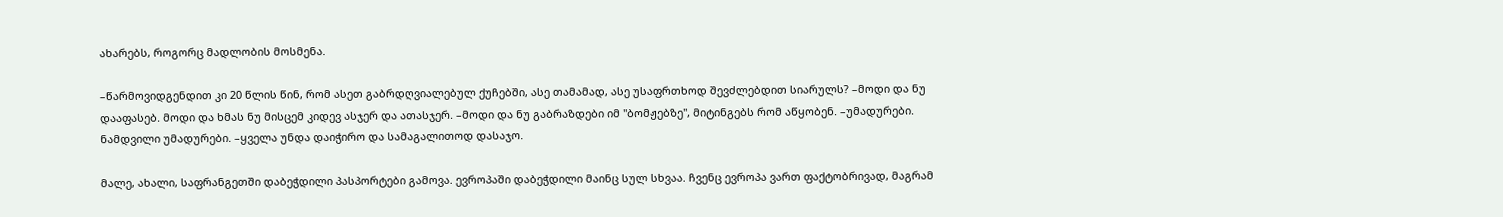ახარებს, როგორც მადლობის მოსმენა.

–წარმოვიდგენდით კი 20 წლის წინ, რომ ასეთ გაბრდღვიალებულ ქუჩებში, ასე თამამად, ასე უსაფრთხოდ შევძლებდით სიარულს? –მოდი და ნუ დააფასებ. მოდი და ხმას ნუ მისცემ კიდევ ასჯერ და ათასჯერ. –მოდი და ნუ გაბრაზდები იმ "ბომჟებზე", მიტინგებს რომ აწყობენ. –უმადურები. ნამდვილი უმადურები. –ყველა უნდა დაიჭირო და სამაგალითოდ დასაჯო.

მალე, ახალი, საფრანგეთში დაბეჭდილი პასპორტები გამოვა. ევროპაში დაბეჭდილი მაინც სულ სხვაა. ჩვენც ევროპა ვართ ფაქტობრივად, მაგრამ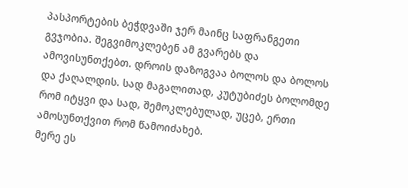პასპორტების ბეჭდვაში ჯერ მაინც საფრანგეთი გვჯობია. შეგვიმოკლებენ ამ გვარებს და ამოვისუნთქებთ. დროის დაზოგვაა ბოლოს და ბოლოს და ქაღალდის. სად მაგალითად, კუტუბიძეს ბოლომდე რომ იტყვი და სად, შემოკლებულად, უცებ, ერთი ამოსუნთქვით რომ წამოიძახებ.
მერე ეს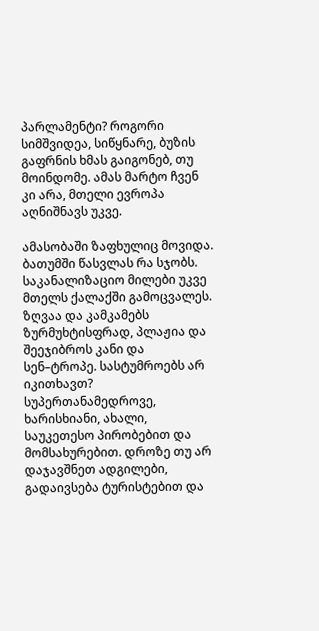პარლამენტი? როგორი სიმშვიდეა, სიწყნარე, ბუზის გაფრნის ხმას გაიგონებ, თუ მოინდომე. ამას მარტო ჩვენ კი არა, მთელი ევროპა აღნიშნავს უკვე.

ამასობაში ზაფხულიც მოვიდა. ბათუმში წასვლას რა სჯობს. საკანალიზაციო მილები უკვე მთელს ქალაქში გამოცვალეს. ზღვაა და კამკამებს ზურმუხტისფრად, პლაჟია და შეეჯიბროს კანი და სენ–ტროპე. სასტუმროებს არ იკითხავთ? სუპერთანამედროვე, ხარისხიანი, ახალი, საუკეთესო პირობებით და მომსახურებით. დროზე თუ არ დაჯავშნეთ ადგილები, გადაივსება ტურისტებით და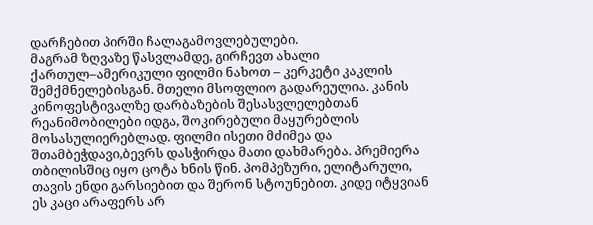დარჩებით პირში ჩალაგამოვლებულები.
მაგრამ ზღვაზე წასვლამდე, გირჩევთ ახალი ქართულ–ამერიკული ფილმი ნახოთ – კერკეტი კაკლის შემქმნელებისგან. მთელი მსოფლიო გადარეულია. კანის კინოფესტივალზე დარბაზების შესასვლელებთან რეანიმობილები იდგა, შოკირებული მაყურებლის მოსასულიერებლად. ფილმი ისეთი მძიმეა და შთამბეჭდავი,ბევრს დასჭირდა მათი დახმარება. პრემიერა თბილისშიც იყო ცოტა ხნის წინ. პომპეზური, ელიტარული, თავის ენდი გარსიებით და შერონ სტოუნებით. კიდე იტყვიან ეს კაცი არაფერს არ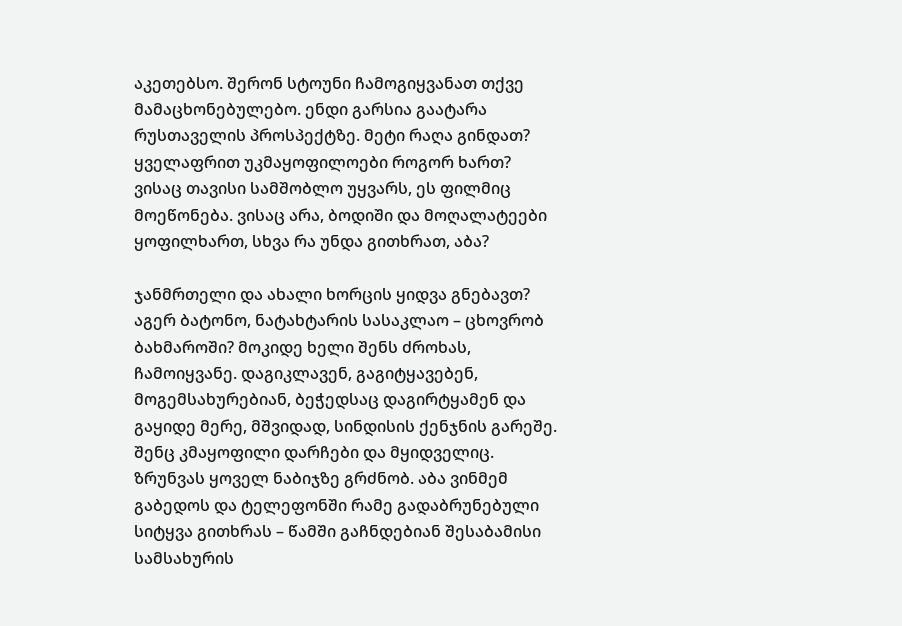აკეთებსო. შერონ სტოუნი ჩამოგიყვანათ თქვე მამაცხონებულებო. ენდი გარსია გაატარა რუსთაველის პროსპექტზე. მეტი რაღა გინდათ? ყველაფრით უკმაყოფილოები როგორ ხართ? ვისაც თავისი სამშობლო უყვარს, ეს ფილმიც მოეწონება. ვისაც არა, ბოდიში და მოღალატეები ყოფილხართ, სხვა რა უნდა გითხრათ, აბა?

ჯანმრთელი და ახალი ხორცის ყიდვა გნებავთ? აგერ ბატონო, ნატახტარის სასაკლაო – ცხოვრობ ბახმაროში? მოკიდე ხელი შენს ძროხას, ჩამოიყვანე. დაგიკლავენ, გაგიტყავებენ, მოგემსახურებიან, ბეჭედსაც დაგირტყამენ და გაყიდე მერე, მშვიდად, სინდისის ქენჯნის გარეშე. შენც კმაყოფილი დარჩები და მყიდველიც.
ზრუნვას ყოველ ნაბიჯზე გრძნობ. აბა ვინმემ გაბედოს და ტელეფონში რამე გადაბრუნებული სიტყვა გითხრას – წამში გაჩნდებიან შესაბამისი სამსახურის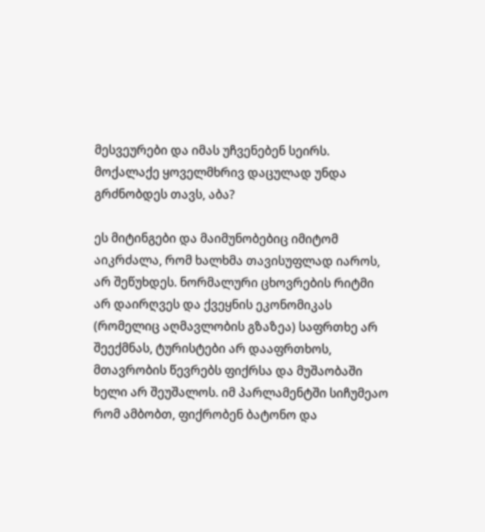მესვეურები და იმას უჩვენებენ სეირს. მოქალაქე ყოველმხრივ დაცულად უნდა გრძნობდეს თავს, აბა?

ეს მიტინგები და მაიმუნობებიც იმიტომ აიკრძალა, რომ ხალხმა თავისუფლად იაროს, არ შეწუხდეს. ნორმალური ცხოვრების რიტმი არ დაირღვეს და ქვეყნის ეკონომიკას (რომელიც აღმავლობის გზაზეა) საფრთხე არ შეექმნას, ტურისტები არ დააფრთხოს, მთავრობის წევრებს ფიქრსა და მუშაობაში ხელი არ შეუშალოს. იმ პარლამენტში სიჩუმეაო რომ ამბობთ, ფიქრობენ ბატონო და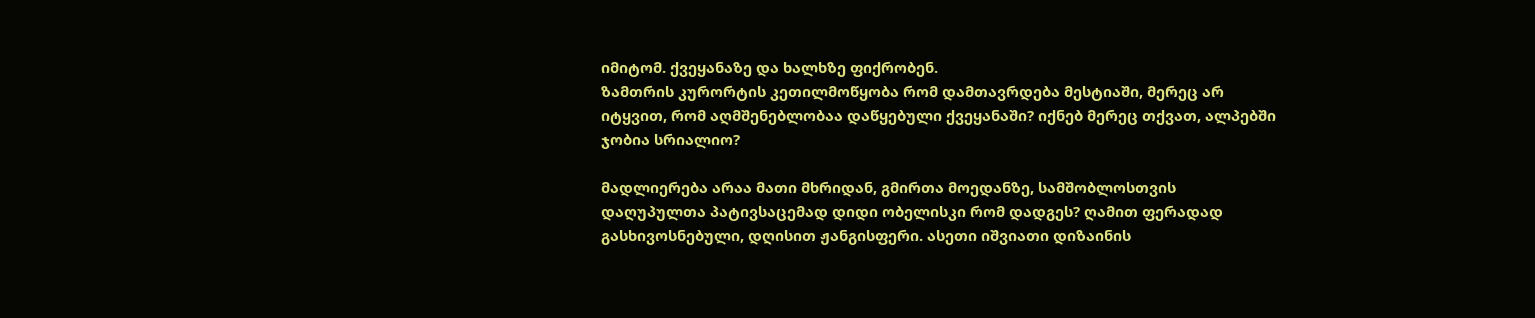იმიტომ. ქვეყანაზე და ხალხზე ფიქრობენ.
ზამთრის კურორტის კეთილმოწყობა რომ დამთავრდება მესტიაში, მერეც არ იტყვით, რომ აღმშენებლობაა დაწყებული ქვეყანაში? იქნებ მერეც თქვათ, ალპებში ჯობია სრიალიო?

მადლიერება არაა მათი მხრიდან, გმირთა მოედანზე, სამშობლოსთვის დაღუპულთა პატივსაცემად დიდი ობელისკი რომ დადგეს? ღამით ფერადად გასხივოსნებული, დღისით ჟანგისფერი. ასეთი იშვიათი დიზაინის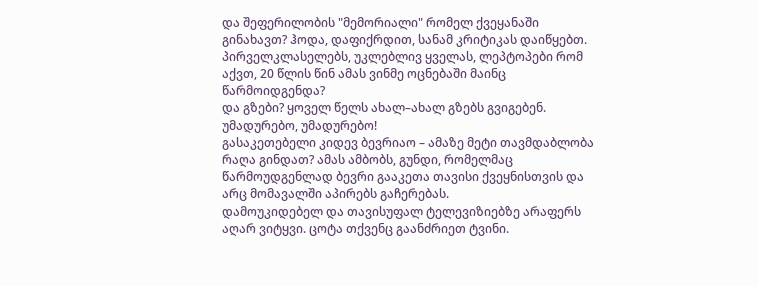და შეფერილობის "მემორიალი" რომელ ქვეყანაში გინახავთ? ჰოდა, დაფიქრდით, სანამ კრიტიკას დაიწყებთ.
პირველკლასელებს, უკლებლივ ყველას, ლეპტოპები რომ აქვთ, 20 წლის წინ ამას ვინმე ოცნებაში მაინც წარმოიდგენდა?
და გზები? ყოველ წელს ახალ–ახალ გზებს გვიგებენ. უმადურებო, უმადურებო!
გასაკეთებელი კიდევ ბევრიაო – ამაზე მეტი თავმდაბლობა რაღა გინდათ? ამას ამბობს, გუნდი, რომელმაც წარმოუდგენლად ბევრი გააკეთა თავისი ქვეყნისთვის და არც მომავალში აპირებს გაჩერებას.
დამოუკიდებელ და თავისუფალ ტელევიზიებზე არაფერს აღარ ვიტყვი. ცოტა თქვენც გაანძრიეთ ტვინი.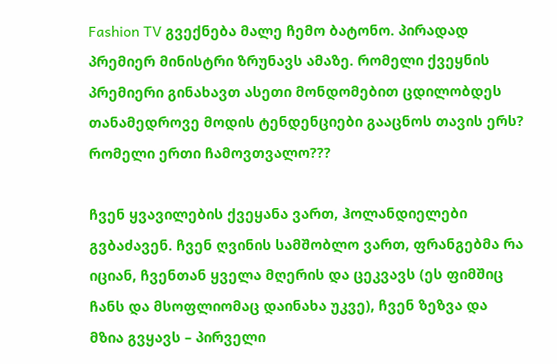Fashion TV გვექნება მალე ჩემო ბატონო. პირადად პრემიერ მინისტრი ზრუნავს ამაზე. რომელი ქვეყნის პრემიერი გინახავთ ასეთი მონდომებით ცდილობდეს თანამედროვე მოდის ტენდენციები გააცნოს თავის ერს?
რომელი ერთი ჩამოვთვალო???

ჩვენ ყვავილების ქვეყანა ვართ, ჰოლანდიელები გვბაძავენ. ჩვენ ღვინის სამშობლო ვართ, ფრანგებმა რა იციან, ჩვენთან ყველა მღერის და ცეკვავს (ეს ფიმშიც ჩანს და მსოფლიომაც დაინახა უკვე), ჩვენ ზეზვა და მზია გვყავს – პირველი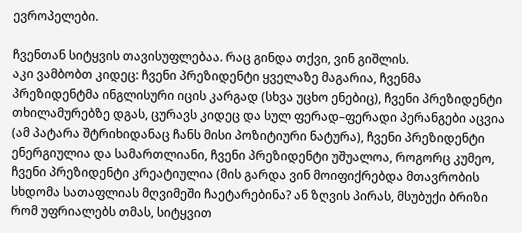ევროპელები.

ჩვენთან სიტყვის თავისუფლებაა. რაც გინდა თქვი, ვინ გიშლის.
აკი ვამბობთ კიდეც: ჩვენი პრეზიდენტი ყველაზე მაგარია, ჩვენმა პრეზიდენტმა ინგლისური იცის კარგად (სხვა უცხო ენებიც), ჩვენი პრეზიდენტი თხილამურებზე დგას, ცურავს კიდეც და სულ ფერად–ფერადი პერანგები აცვია (ამ პატარა შტრიხიდანაც ჩანს მისი პოზიტიური ნატურა), ჩვენი პრეზიდენტი ენერგიულია და სამართლიანი, ჩვენი პრეზიდენტი უშუალოა, როგორც კუმეო, ჩვენი პრეზიდენტი კრეატიულია (მის გარდა ვინ მოიფიქრებდა მთავრობის სხდომა სათაფლიას მღვიმეში ჩაეტარებინა? ან ზღვის პირას, მსუბუქი ბრიზი რომ უფრიალებს თმას, სიტყვით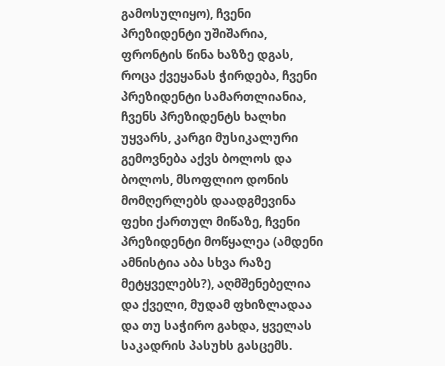გამოსულიყო), ჩვენი პრეზიდენტი უშიშარია, ფრონტის წინა ხაზზე დგას, როცა ქვეყანას ჭირდება, ჩვენი პრეზიდენტი სამართლიანია, ჩვენს პრეზიდენტს ხალხი უყვარს, კარგი მუსიკალური გემოვნება აქვს ბოლოს და ბოლოს, მსოფლიო დონის მომღერლებს დაადგმევინა ფეხი ქართულ მიწაზე, ჩვენი პრეზიდენტი მოწყალეა (ამდენი ამნისტია აბა სხვა რაზე მეტყველებს?), აღმშენებელია და ქველი, მუდამ ფხიზლადაა და თუ საჭირო გახდა, ყველას საკადრის პასუხს გასცემს.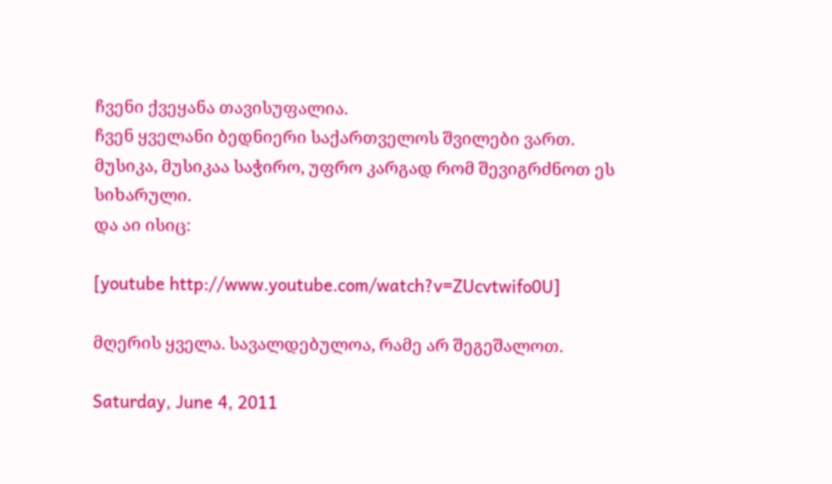ჩვენი ქვეყანა თავისუფალია.
ჩვენ ყველანი ბედნიერი საქართველოს შვილები ვართ.
მუსიკა, მუსიკაა საჭირო, უფრო კარგად რომ შევიგრძნოთ ეს სიხარული.
და აი ისიც:

[youtube http://www.youtube.com/watch?v=ZUcvtwifo0U]

მღერის ყველა. სავალდებულოა, რამე არ შეგეშალოთ.

Saturday, June 4, 2011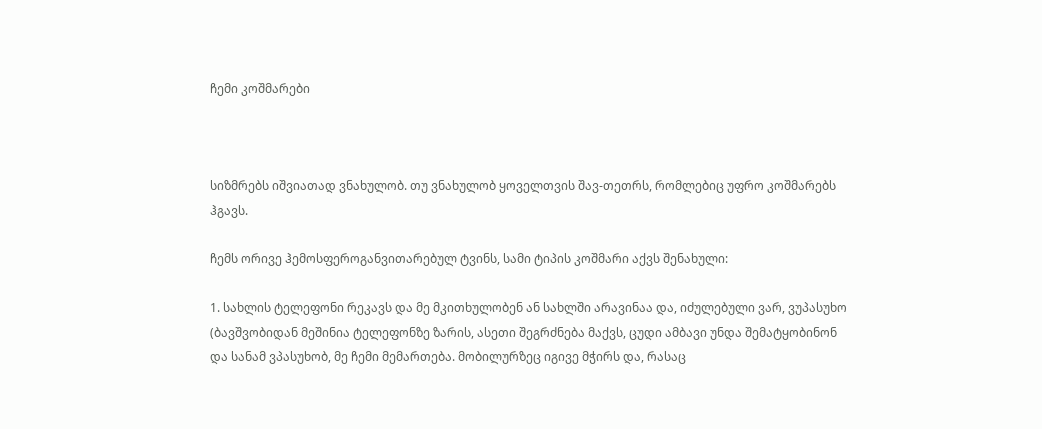ჩემი კოშმარები



სიზმრებს იშვიათად ვნახულობ. თუ ვნახულობ ყოველთვის შავ-თეთრს, რომლებიც უფრო კოშმარებს ჰგავს.

ჩემს ორივე ჰემოსფეროგანვითარებულ ტვინს, სამი ტიპის კოშმარი აქვს შენახული:

1. სახლის ტელეფონი რეკავს და მე მკითხულობენ ან სახლში არავინაა და, იძულებული ვარ, ვუპასუხო (ბავშვობიდან მეშინია ტელეფონზე ზარის, ასეთი შეგრძნება მაქვს, ცუდი ამბავი უნდა შემატყობინონ და სანამ ვპასუხობ, მე ჩემი მემართება. მობილურზეც იგივე მჭირს და, რასაც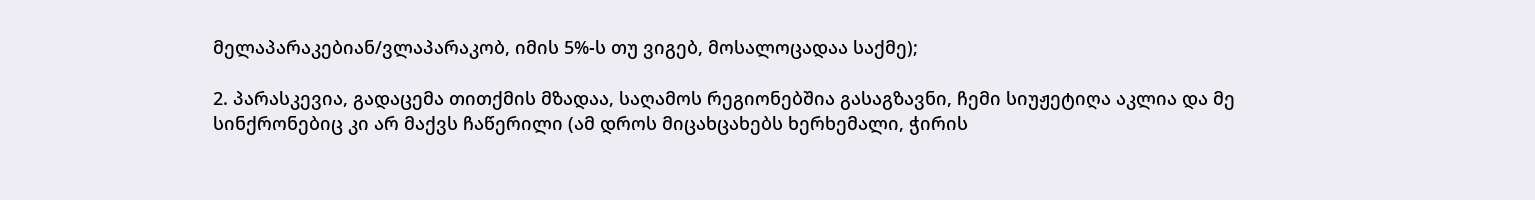მელაპარაკებიან/ვლაპარაკობ, იმის 5%-ს თუ ვიგებ, მოსალოცადაა საქმე);

2. პარასკევია, გადაცემა თითქმის მზადაა, საღამოს რეგიონებშია გასაგზავნი, ჩემი სიუჟეტიღა აკლია და მე სინქრონებიც კი არ მაქვს ჩაწერილი (ამ დროს მიცახცახებს ხერხემალი, ჭირის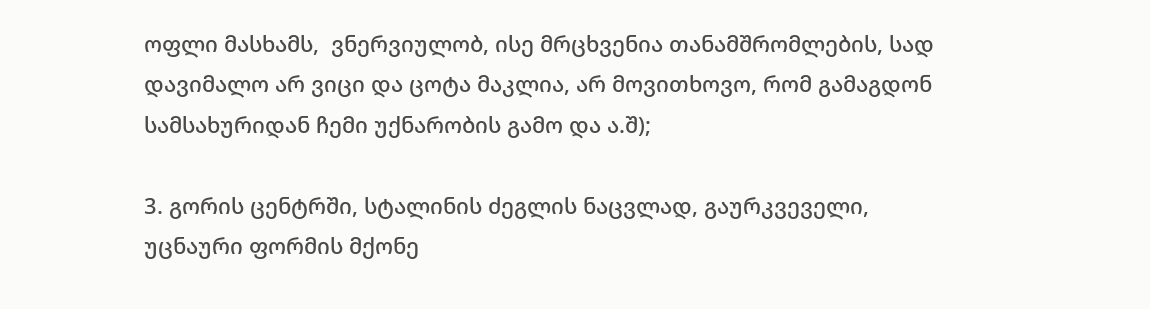ოფლი მასხამს,  ვნერვიულობ, ისე მრცხვენია თანამშრომლების, სად დავიმალო არ ვიცი და ცოტა მაკლია, არ მოვითხოვო, რომ გამაგდონ სამსახურიდან ჩემი უქნარობის გამო და ა.შ);

3. გორის ცენტრში, სტალინის ძეგლის ნაცვლად, გაურკვეველი, უცნაური ფორმის მქონე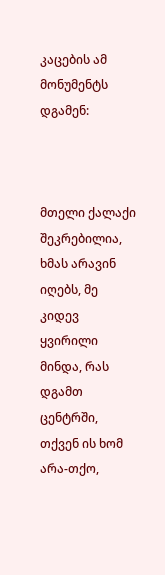კაცების ამ მონუმენტს დგამენ:



მთელი ქალაქი შეკრებილია, ხმას არავინ იღებს, მე კიდევ ყვირილი მინდა, რას დგამთ ცენტრში, თქვენ ის ხომ არა-თქო,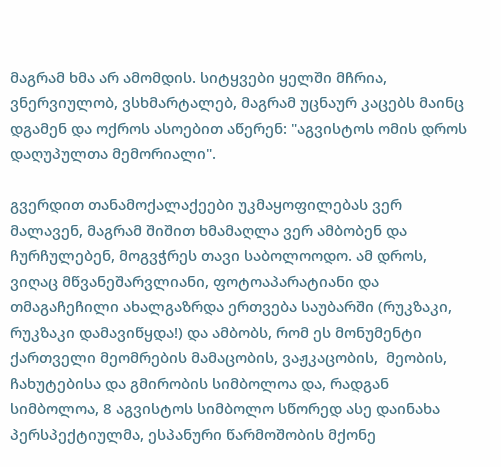მაგრამ ხმა არ ამომდის. სიტყვები ყელში მჩრია, ვნერვიულობ, ვსხმარტალებ, მაგრამ უცნაურ კაცებს მაინც დგამენ და ოქროს ასოებით აწერენ: "აგვისტოს ომის დროს დაღუპულთა მემორიალი".

გვერდით თანამოქალაქეები უკმაყოფილებას ვერ მალავენ, მაგრამ შიშით ხმამაღლა ვერ ამბობენ და ჩურჩულებენ, მოგვჭრეს თავი საბოლოოდო. ამ დროს, ვიღაც მწვანეშარვლიანი, ფოტოაპარატიანი და თმაგაჩეჩილი ახალგაზრდა ერთვება საუბარში (რუკზაკი, რუკზაკი დამავიწყდა!) და ამბობს, რომ ეს მონუმენტი ქართველი მეომრების მამაცობის, ვაჟკაცობის,  მეობის, ჩახუტებისა და გმირობის სიმბოლოა და, რადგან სიმბოლოა, 8 აგვისტოს სიმბოლო სწორედ ასე დაინახა პერსპექტიულმა, ესპანური წარმოშობის მქონე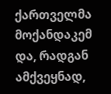ქართველმა მოქანდაკემ და, რადგან ამქვეყნად,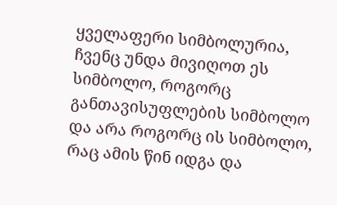ყველაფერი სიმბოლურია, ჩვენც უნდა მივიღოთ ეს სიმბოლო, როგორც განთავისუფლების სიმბოლო და არა როგორც ის სიმბოლო, რაც ამის წინ იდგა და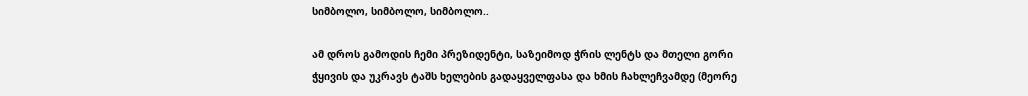სიმბოლო, სიმბოლო, სიმბოლო..

ამ დროს გამოდის ჩემი პრეზიდენტი, საზეიმოდ ჭრის ლენტს და მთელი გორი ჭყივის და უკრავს ტაშს ხელების გადაყველფასა და ხმის ჩახლეჩვამდე (მეორე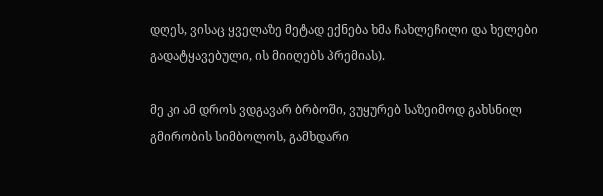დღეს, ვისაც ყველაზე მეტად ექნება ხმა ჩახლეჩილი და ხელები გადატყავებული, ის მიიღებს პრემიას).

მე კი ამ დროს ვდგავარ ბრბოში, ვუყურებ საზეიმოდ გახსნილ გმირობის სიმბოლოს, გამხდარი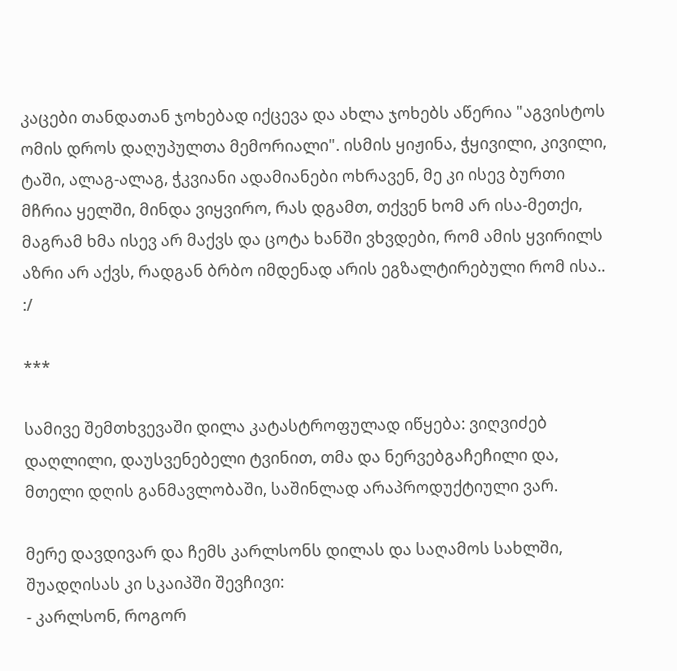კაცები თანდათან ჯოხებად იქცევა და ახლა ჯოხებს აწერია "აგვისტოს ომის დროს დაღუპულთა მემორიალი". ისმის ყიჟინა, ჭყივილი, კივილი, ტაში, ალაგ-ალაგ, ჭკვიანი ადამიანები ოხრავენ, მე კი ისევ ბურთი მჩრია ყელში, მინდა ვიყვირო, რას დგამთ, თქვენ ხომ არ ისა-მეთქი, მაგრამ ხმა ისევ არ მაქვს და ცოტა ხანში ვხვდები, რომ ამის ყვირილს აზრი არ აქვს, რადგან ბრბო იმდენად არის ეგზალტირებული რომ ისა.. :/

***

სამივე შემთხვევაში დილა კატასტროფულად იწყება: ვიღვიძებ დაღლილი, დაუსვენებელი ტვინით, თმა და ნერვებგაჩეჩილი და, მთელი დღის განმავლობაში, საშინლად არაპროდუქტიული ვარ.

მერე დავდივარ და ჩემს კარლსონს დილას და საღამოს სახლში, შუადღისას კი სკაიპში შევჩივი:
- კარლსონ, როგორ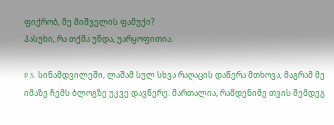ფიქრობ, მე მიშველის ფამუქი?
პასუხი, რა თქმა უნდა, უარყოფითია.

P.S. სინამდვილეში, ლაშამ სულ სხვა რაღაცის დაწერა მთხოვა, მაგრამ მე იმაზე ჩემს ბლოგზე უკვე დავწერე. მართალია, რამდენიმე თვის შემდეგ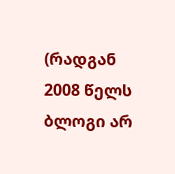(რადგან 2008 წელს ბლოგი არ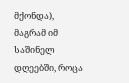მქონდა), მაგრამ იმ საშინელ დღეებში, როცა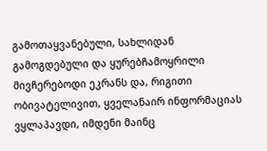გამოთაყვანებული, სახლიდან გამოგდებული და ყურებჩამოყრილი მივჩერებოდი ეკრანს და, რიგითი ობივატელივით, ყველანაირ ინფორმაციას ვყლაპავდი, იმდენი მაინც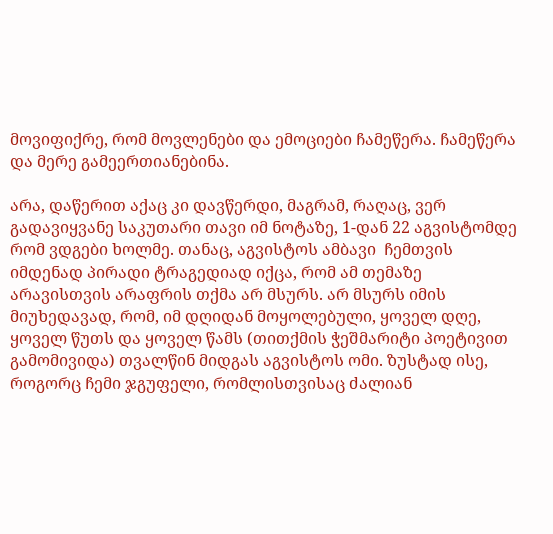მოვიფიქრე, რომ მოვლენები და ემოციები ჩამეწერა. ჩამეწერა და მერე გამეერთიანებინა.

არა, დაწერით აქაც კი დავწერდი, მაგრამ, რაღაც, ვერ გადავიყვანე საკუთარი თავი იმ ნოტაზე, 1-დან 22 აგვისტომდე რომ ვდგები ხოლმე. თანაც, აგვისტოს ამბავი  ჩემთვის იმდენად პირადი ტრაგედიად იქცა, რომ ამ თემაზე არავისთვის არაფრის თქმა არ მსურს. არ მსურს იმის მიუხედავად, რომ, იმ დღიდან მოყოლებული, ყოველ დღე, ყოველ წუთს და ყოველ წამს (თითქმის ჭეშმარიტი პოეტივით გამომივიდა) თვალწინ მიდგას აგვისტოს ომი. ზუსტად ისე, როგორც ჩემი ჯგუფელი, რომლისთვისაც ძალიან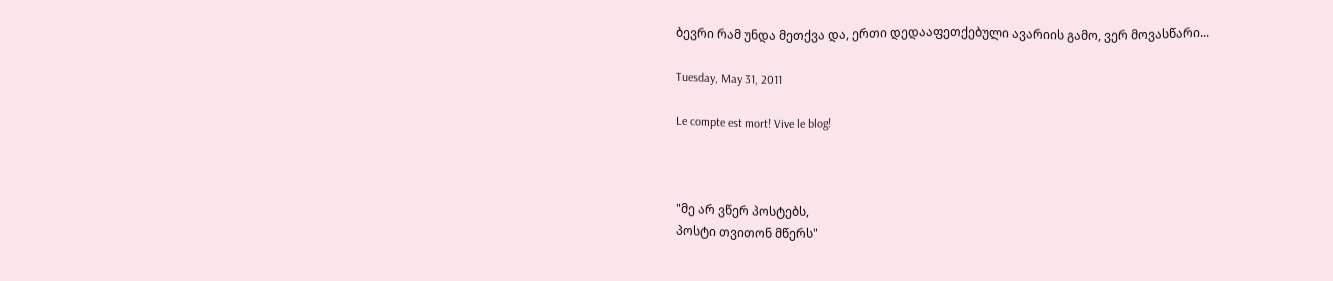ბევრი რამ უნდა მეთქვა და, ერთი დედააფეთქებული ავარიის გამო, ვერ მოვასწარი...

Tuesday, May 31, 2011

Le compte est mort! Vive le blog!



"მე არ ვწერ პოსტებს,
პოსტი თვითონ მწერს"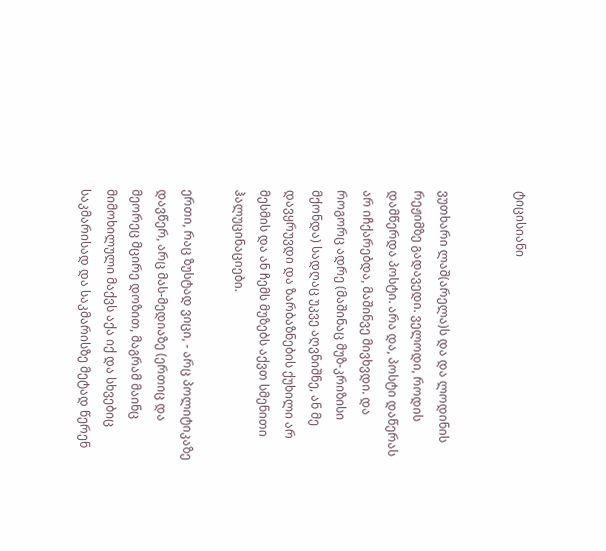ტიცისიანი


ვუთხარი ლაშ(არელა)ს და და ლოდინის რეჟიმზე გადავედი. ველოდი, როდის დამწერდა პოსტი. არა და, პოსტი დაწერას არ იჩქარებდა, მაშინვე მივხვდი. და როგორც ადრე (მაშინაც მუზ-კრიზისი მქონდა) სადღაც უკვე აღვნიშნე, ან მე დავყრუვდი და ზარბაზნების ქუხილი არ მესმის და ან ჩემს მუზებს აქვთ სმენითი ჰალუცინაციები.

ერთი, რაც ზუსტად ვიცი, - არც პოლიტიკაზე დავწერ, არც მას-მედიაზე (ერთიც და მეორეც მცირე დოზით, მაგრამ მაინც მიმოხილული მაქვს აქა იქ და სხვებიც საკმარისად და საკმარისზე მეტად წერენ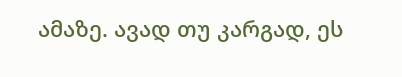ამაზე. ავად თუ კარგად, ეს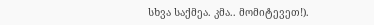სხვა საქმეა. კმა.. მომიტევეთ!).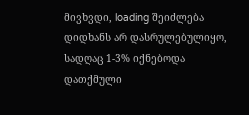მივხვდი, loading შეიძლება დიდხანს არ დასრულებულიყო, სადღაც 1-3% იქნებოდა დათქმული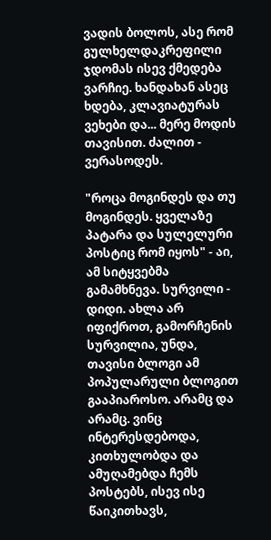ვადის ბოლოს, ასე რომ გულხელდაკრეფილი ჯდომას ისევ ქმედება ვარჩიე. ხანდახან ასეც ხდება, კლავიატურას ვეხები და... მერე მოდის თავისით. ძალით - ვერასოდეს.

"როცა მოგინდეს და თუ მოგინდეს. ყველაზე პატარა და სულელური პოსტიც რომ იყოს" - აი, ამ სიტყვებმა გამამხნევა. სურვილი - დიდი. ახლა არ იფიქროთ, გამორჩენის სურვილია, უნდა, თავისი ბლოგი ამ პოპულარული ბლოგით გააპიაროსო. არამც და არამც. ვინც ინტერესდებოდა, კითხულობდა და ამუღამებდა ჩემს პოსტებს, ისევ ისე წაიკითხავს,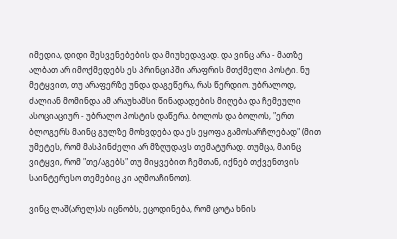იმედია, დიდი შესვენებების და მიუხედავად. და ვინც არა - მათზე ალბათ არ იმოქმედებს ეს პრინციპში არაფრის მთქმელი პოსტი. ნუ მეტყვით, თუ არაფერზე უნდა დაგეწერა, რას წერდიო. უბრალოდ, ძალიან მომინდა ამ არაუხამსი წინადადების მიღება და ჩემეული ასოციაციურ - უბრალო პოსტის დაწერა. ბოლოს და ბოლოს, "ერთ ბლოგერს მაინც გულზე მოხვდება და ეს ეყოფა გამოსარჩლებად" (მით უმეტეს, რომ მასპინძელი არ მზღუდავს თემატურად. თუმცა, მაინც ვიტყვი, რომ "თე/აგებს" თუ მიყვებით ჩემთან, იქნებ თქვენთვის საინტერესო თემებიც კი აღმოაჩინოთ).

ვინც ლაშ(არელ)ას იცნობს, ეცოდინება, რომ ცოტა ხნის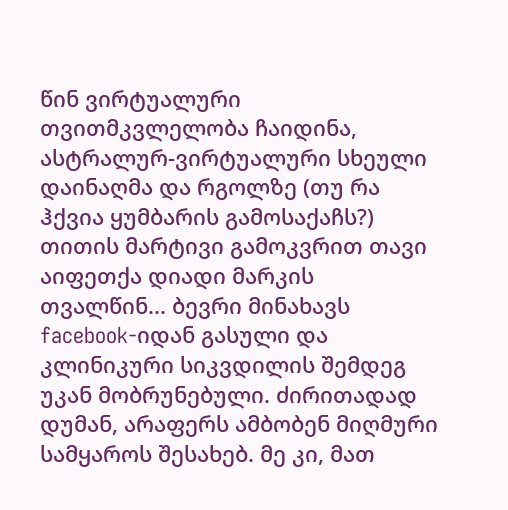წინ ვირტუალური თვითმკვლელობა ჩაიდინა, ასტრალურ-ვირტუალური სხეული დაინაღმა და რგოლზე (თუ რა ჰქვია ყუმბარის გამოსაქაჩს?) თითის მარტივი გამოკვრით თავი აიფეთქა დიადი მარკის თვალწინ... ბევრი მინახავს facebook-იდან გასული და კლინიკური სიკვდილის შემდეგ უკან მობრუნებული. ძირითადად დუმან, არაფერს ამბობენ მიღმური სამყაროს შესახებ. მე კი, მათ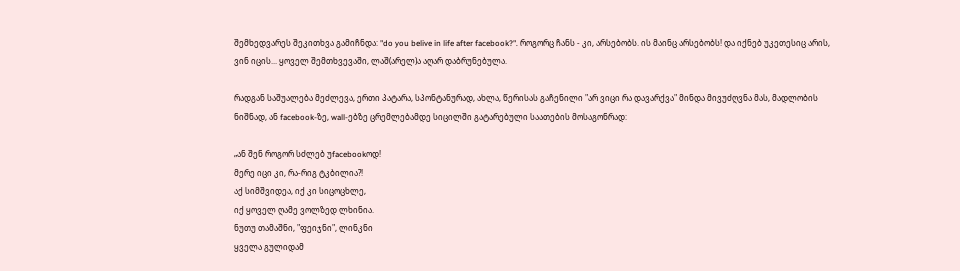შემხედვარეს შეკითხვა გამიჩნდა: "do you belive in life after facebook?". როგორც ჩანს - კი, არსებობს. ის მაინც არსებობს! და იქნებ უკეთესიც არის, ვინ იცის... ყოველ შემთხვევაში, ლაშ(არელ)ა აღარ დაბრუნებულა.

რადგან საშუალება მეძლევა, ერთი პატარა, სპონტანურად, ახლა, წერისას გაჩენილი "არ ვიცი რა დავარქვა" მინდა მივუძღვნა მას, მადლობის ნიშნად, ან facebook-ზე, wall-ებზე ცრემლებამდე სიცილში გატარებული საათების მოსაგონრად:

„ან შენ როგორ სძლებ უfacebookოდ!
მერე იცი კი, რა-რიგ ტკბილია?!
აქ სიმშვიდეა, იქ კი სიცოცხლე,
იქ ყოველ ღამე ვოლზედ ლხინია.
ნუთუ თამაშნი, "ფეიჯნი", ლინკნი
ყველა გულიდამ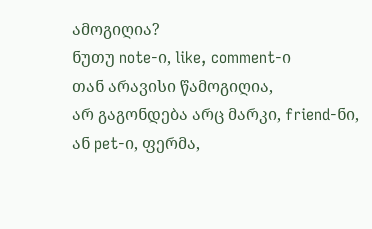ამოგიღია?
ნუთუ note-ი, like, comment-ი
თან არავისი წამოგიღია,
არ გაგონდება არც მარკი, friend-ნი,
ან pet-ი, ფერმა,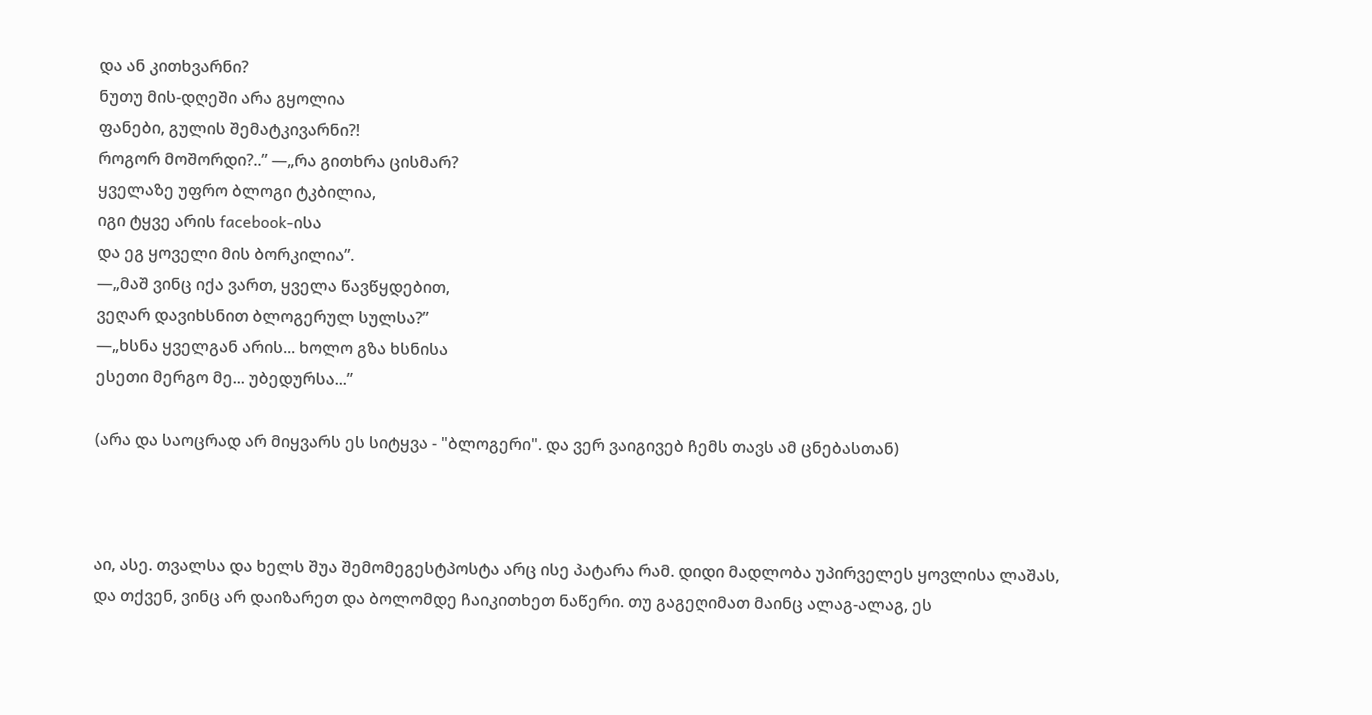და ან კითხვარნი?
ნუთუ მის-დღეში არა გყოლია
ფანები, გულის შემატკივარნი?!
როგორ მოშორდი?..” —„რა გითხრა ცისმარ?
ყველაზე უფრო ბლოგი ტკბილია,
იგი ტყვე არის facebook-ისა
და ეგ ყოველი მის ბორკილია”.
—„მაშ ვინც იქა ვართ, ყველა წავწყდებით,
ვეღარ დავიხსნით ბლოგერულ სულსა?”
—„ხსნა ყველგან არის... ხოლო გზა ხსნისა
ესეთი მერგო მე... უბედურსა...”

(არა და საოცრად არ მიყვარს ეს სიტყვა - "ბლოგერი". და ვერ ვაიგივებ ჩემს თავს ამ ცნებასთან)



აი, ასე. თვალსა და ხელს შუა შემომეგესტპოსტა არც ისე პატარა რამ. დიდი მადლობა უპირველეს ყოვლისა ლაშას, და თქვენ, ვინც არ დაიზარეთ და ბოლომდე ჩაიკითხეთ ნაწერი. თუ გაგეღიმათ მაინც ალაგ-ალაგ, ეს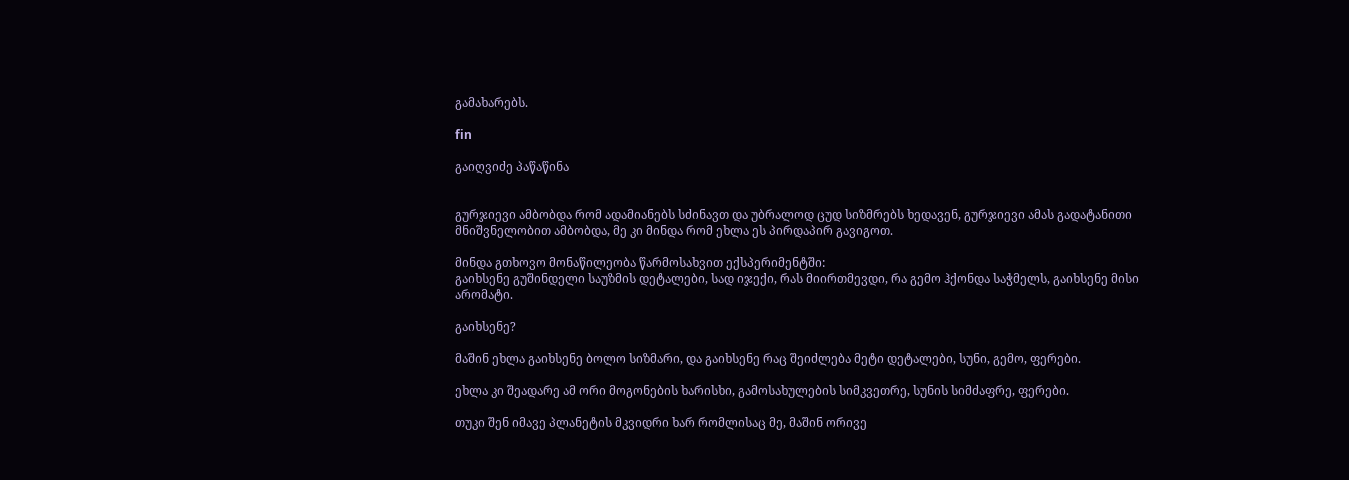გამახარებს.

fin

გაიღვიძე პაწაწინა


გურჯიევი ამბობდა რომ ადამიანებს სძინავთ და უბრალოდ ცუდ სიზმრებს ხედავენ, გურჯიევი ამას გადატანითი მნიშვნელობით ამბობდა, მე კი მინდა რომ ეხლა ეს პირდაპირ გავიგოთ.

მინდა გთხოვო მონაწილეობა წარმოსახვით ექსპერიმენტში:
გაიხსენე გუშინდელი საუზმის დეტალები, სად იჯექი, რას მიირთმევდი, რა გემო ჰქონდა საჭმელს, გაიხსენე მისი არომატი.

გაიხსენე?

მაშინ ეხლა გაიხსენე ბოლო სიზმარი, და გაიხსენე რაც შეიძლება მეტი დეტალები, სუნი, გემო, ფერები.

ეხლა კი შეადარე ამ ორი მოგონების ხარისხი, გამოსახულების სიმკვეთრე, სუნის სიმძაფრე, ფერები.

თუკი შენ იმავე პლანეტის მკვიდრი ხარ რომლისაც მე, მაშინ ორივე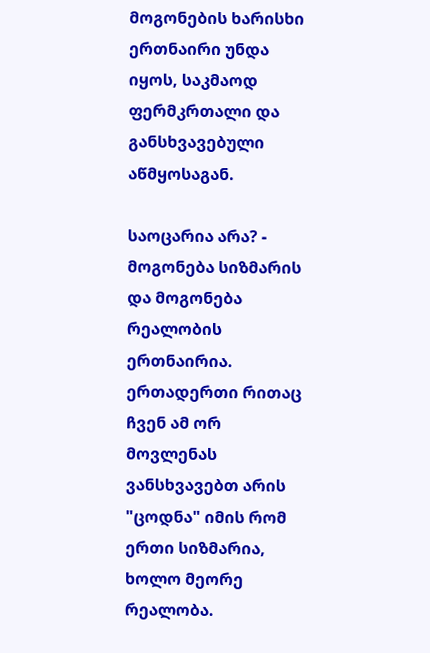მოგონების ხარისხი ერთნაირი უნდა იყოს, საკმაოდ ფერმკრთალი და განსხვავებული აწმყოსაგან.

საოცარია არა? - მოგონება სიზმარის და მოგონება რეალობის ერთნაირია. ერთადერთი რითაც ჩვენ ამ ორ მოვლენას ვანსხვავებთ არის "ცოდნა" იმის რომ ერთი სიზმარია, ხოლო მეორე რეალობა.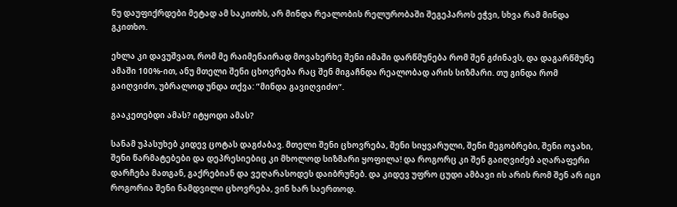ნუ დაუფიქრდები მეტად ამ საკითხს, არ მინდა რეალობის რელურობაში შეგეპაროს ეჭვი, სხვა რამ მინდა გკითხო.

ეხლა კი დავუშვათ, რომ მე რაიმენაირად მოვახერხე შენი იმაში დარწმუნება რომ შენ გძინავს, და დაგარწმუნე ამაში 100%-ით, ანუ მთელი შენი ცხოვრება რაც შენ მიგაჩნდა რეალობად არის სიზმარი. თუ გინდა რომ გაიღვიძო, უბრალოდ უნდა თქვა: ”მინდა გავიღვიძო”.

გააკეთებდი ამას? იტყოდი ამას?

სანამ უპასუხებ კიდევ ცოტას დაგძაბავ. მთელი შენი ცხოვრება, შენი სიყვარული, შენი მეგობრები, შენი ოჯახი, შენი წარმატებები და დეპრესიებიც კი მხოლოდ სიზმარი ყოფილა! და როგორც კი შენ გაიღვიძებ აღარაფერი დარჩება მათგან, გაქრებიან და ვეღარასოდეს დაიბრუნებ. და კიდევ უფრო ცუდი ამბავი ის არის რომ შენ არ იცი როგორია შენი ნამდვილი ცხოვრება, ვინ ხარ საერთოდ.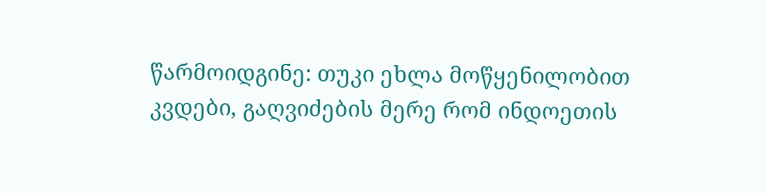წარმოიდგინე: თუკი ეხლა მოწყენილობით კვდები, გაღვიძების მერე რომ ინდოეთის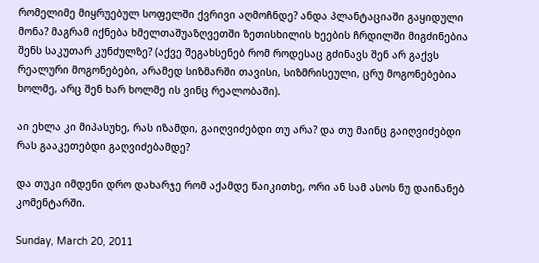რომელიმე მიყრუებულ სოფელში ქვრივი აღმოჩნდე? ანდა პლანტაციაში გაყიდული მონა? მაგრამ იქნება ხმელთაშუაზღვეთში ზეთისხილის ხეების ჩრდილში მიგძინებია შენს საკუთარ კუნძულზე? (აქვე შეგახსენებ რომ როდესაც გძინავს შენ არ გაქვს რეალური მოგონებები, არამედ სიზმარში თავისი, სიზმრისეული, ცრუ მოგონებებია ხოლმე, არც შენ ხარ ხოლმე ის ვინც რეალობაში).

აი ეხლა კი მიპასუხე, რას იზამდი, გაიღვიძებდი თუ არა? და თუ მაინც გაიღვიძებდი რას გააკეთებდი გაღვიძებამდე?

და თუკი იმდენი დრო დახარჯე რომ აქამდე წაიკითხე, ორი ან სამ ასოს ნუ დაინანებ კომენტარში.

Sunday, March 20, 2011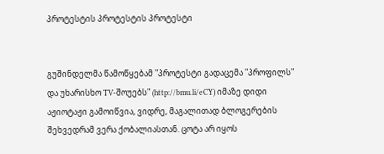პროტესტის პროტესტის პროტესტი


გუშინდელმა წამოწყებამ "პროტესტი გადაცემა "პროფილს" და უხარისხო TV-შოუებს" (http://bmu.li/eCY) იმაზე დიდი აჟიოტაჟი გამოიწვია, ვიდრე, მაგალითად ბლოგერების შეხვედრამ ვერა ქობალიასთან. ცოტა არ იყოს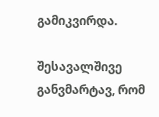გამიკვირდა.

შესავალშივე განვმარტავ, რომ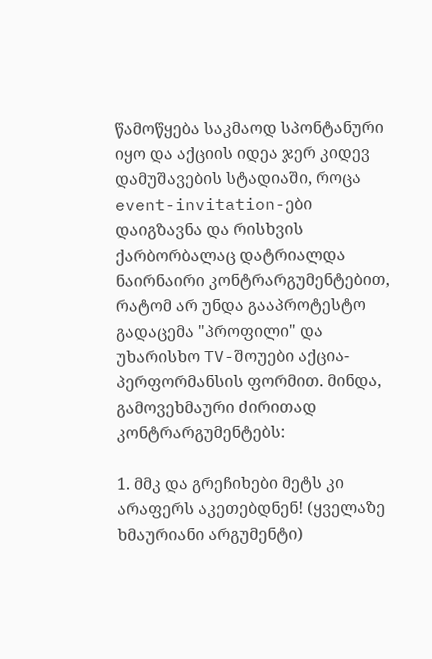წამოწყება საკმაოდ სპონტანური იყო და აქციის იდეა ჯერ კიდევ დამუშავების სტადიაში, როცა event-invitation-ები დაიგზავნა და რისხვის ქარბორბალაც დატრიალდა ნაირნაირი კონტრარგუმენტებით, რატომ არ უნდა გააპროტესტო გადაცემა "პროფილი" და უხარისხო TV-შოუები აქცია-პერფორმანსის ფორმით. მინდა, გამოვეხმაური ძირითად კონტრარგუმენტებს:

1. მმკ და გრეჩიხები მეტს კი არაფერს აკეთებდნენ! (ყველაზე ხმაურიანი არგუმენტი)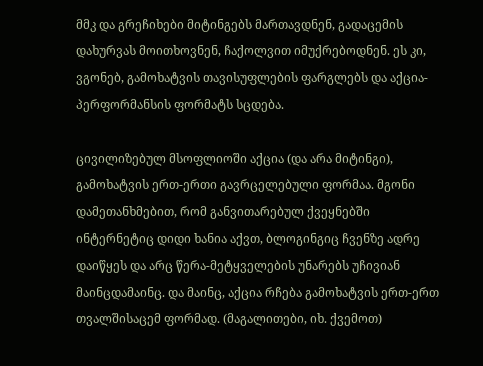მმკ და გრეჩიხები მიტინგებს მართავდნენ, გადაცემის დახურვას მოითხოვნენ, ჩაქოლვით იმუქრებოდნენ. ეს კი, ვგონებ, გამოხატვის თავისუფლების ფარგლებს და აქცია-პერფორმანსის ფორმატს სცდება.

ცივილიზებულ მსოფლიოში აქცია (და არა მიტინგი), გამოხატვის ერთ-ერთი გავრცელებული ფორმაა. მგონი დამეთანხმებით, რომ განვითარებულ ქვეყნებში ინტერნეტიც დიდი ხანია აქვთ, ბლოგინგიც ჩვენზე ადრე დაიწყეს და არც წერა-მეტყველების უნარებს უჩივიან მაინცდამაინც. და მაინც, აქცია რჩება გამოხატვის ერთ-ერთ თვალშისაცემ ფორმად. (მაგალითები, იხ. ქვემოთ)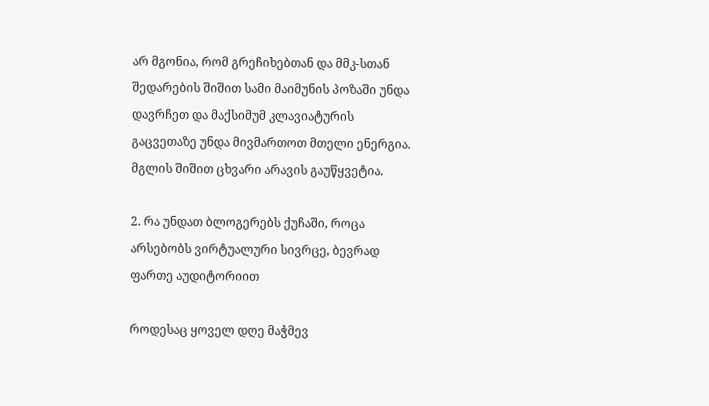არ მგონია, რომ გრეჩიხებთან და მმკ-სთან შედარების შიშით სამი მაიმუნის პოზაში უნდა დავრჩეთ და მაქსიმუმ კლავიატურის გაცვეთაზე უნდა მივმართოთ მთელი ენერგია. მგლის შიშით ცხვარი არავის გაუწყვეტია.

2. რა უნდათ ბლოგერებს ქუჩაში, როცა არსებობს ვირტუალური სივრცე, ბევრად ფართე აუდიტორიით

როდესაც ყოველ დღე მაჭმევ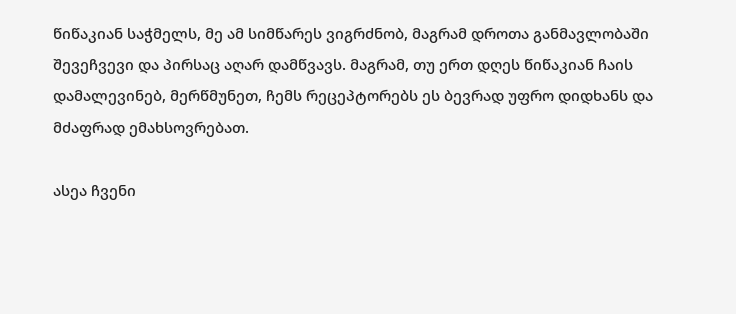წიწაკიან საჭმელს, მე ამ სიმწარეს ვიგრძნობ, მაგრამ დროთა განმავლობაში შევეჩვევი და პირსაც აღარ დამწვავს. მაგრამ, თუ ერთ დღეს წიწაკიან ჩაის დამალევინებ, მერწმუნეთ, ჩემს რეცეპტორებს ეს ბევრად უფრო დიდხანს და მძაფრად ემახსოვრებათ.

ასეა ჩვენი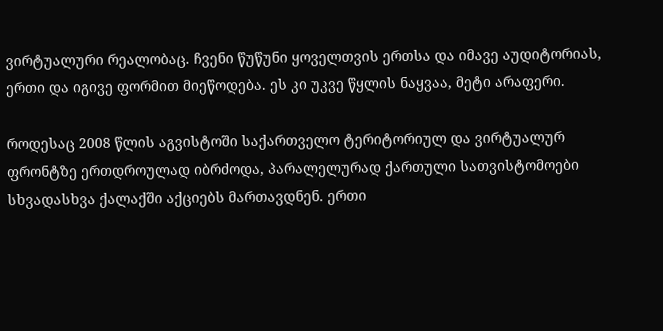ვირტუალური რეალობაც. ჩვენი წუწუნი ყოველთვის ერთსა და იმავე აუდიტორიას, ერთი და იგივე ფორმით მიეწოდება. ეს კი უკვე წყლის ნაყვაა, მეტი არაფერი.

როდესაც 2008 წლის აგვისტოში საქართველო ტერიტორიულ და ვირტუალურ ფრონტზე ერთდროულად იბრძოდა, პარალელურად ქართული სათვისტომოები სხვადასხვა ქალაქში აქციებს მართავდნენ. ერთი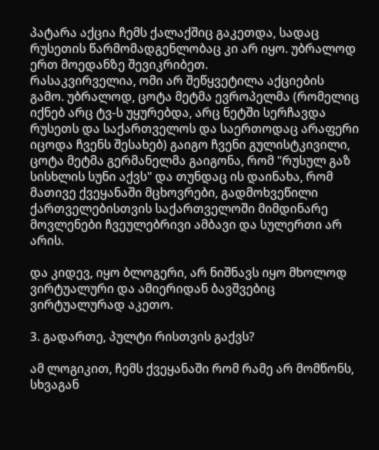პატარა აქცია ჩემს ქალაქშიც გაკეთდა, სადაც რუსეთის წარმომადგენლობაც კი არ იყო. უბრალოდ ერთ მოედანზე შევიკრიბეთ.
რასაკვირველია, ომი არ შეწყვეტილა აქციების გამო. უბრალოდ, ცოტა მეტმა ევროპელმა (რომელიც იქნებ არც ტვ-ს უყურებდა, არც ნეტში სერჩავდა რუსეთს და საქართველოს და საერთოდაც არაფერი იცოდა ჩვენს შესახებ) გაიგო ჩვენი გულისტკივილი, ცოტა მეტმა გერმანელმა გაიგონა, რომ "რუსულ გაზ სისხლის სუნი აქვს" და თუნდაც ის დაინახა, რომ მათივე ქვეყანაში მცხოვრები, გადმოხვეწილი ქართველებისთვის საქართველოში მიმდინარე მოვლენები ჩვეულებრივი ამბავი და სულერთი არ არის.

და კიდევ, იყო ბლოგერი, არ ნიშნავს იყო მხოლოდ ვირტუალური და ამიერიდან ბავშვებიც ვირტუალურად აკეთო.

3. გადართე, პულტი რისთვის გაქვს?

ამ ლოგიკით, ჩემს ქვეყანაში რომ რამე არ მომწონს, სხვაგან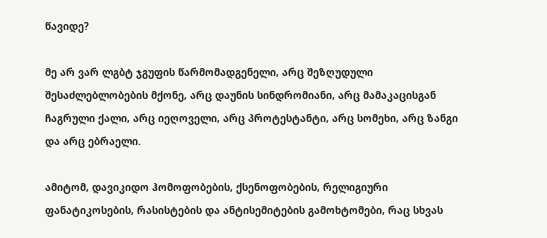წავიდე?

მე არ ვარ ლგბტ ჯგუფის წარმომადგენელი, არც შეზღუდული შესაძლებლობების მქონე, არც დაუნის სინდრომიანი, არც მამაკაცისგან ჩაგრული ქალი, არც იეღოველი, არც პროტესტანტი, არც სომეხი, არც ზანგი და არც ებრაელი.

ამიტომ, დავიკიდო ჰომოფობების, ქსენოფობების, რელიგიური ფანატიკოსების, რასისტების და ანტისემიტების გამოხტომები, რაც სხვას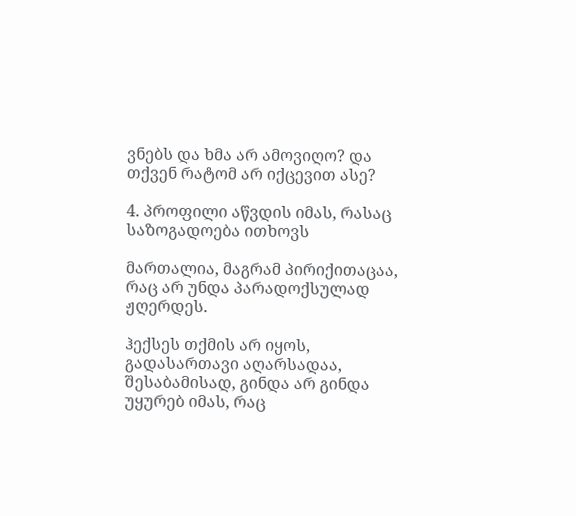ვნებს და ხმა არ ამოვიღო? და თქვენ რატომ არ იქცევით ასე?

4. პროფილი აწვდის იმას, რასაც საზოგადოება ითხოვს

მართალია, მაგრამ პირიქითაცაა, რაც არ უნდა პარადოქსულად ჟღერდეს.

ჰექსეს თქმის არ იყოს, გადასართავი აღარსადაა, შესაბამისად, გინდა არ გინდა უყურებ იმას, რაც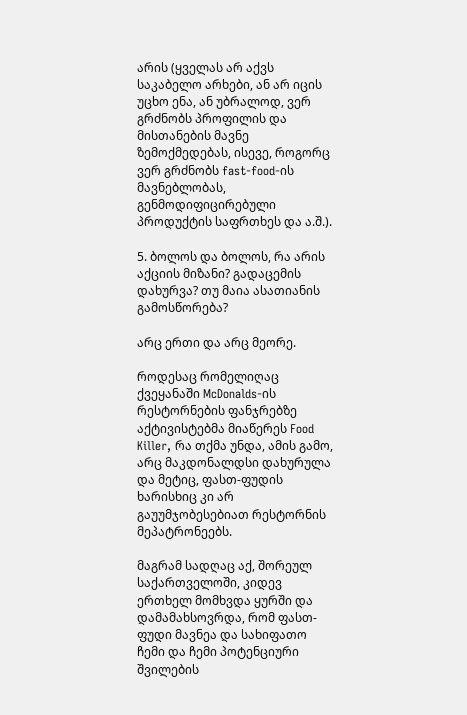არის (ყველას არ აქვს საკაბელო არხები, ან არ იცის უცხო ენა, ან უბრალოდ, ვერ გრძნობს პროფილის და მისთანების მავნე ზემოქმედებას, ისევე, როგორც ვერ გრძნობს fast-food-ის მავნებლობას, გენმოდიფიცირებული პროდუქტის საფრთხეს და ა.შ.).

5. ბოლოს და ბოლოს, რა არის აქციის მიზანი? გადაცემის დახურვა? თუ მაია ასათიანის გამოსწორება?

არც ერთი და არც მეორე.

როდესაც რომელიღაც ქვეყანაში McDonalds-ის რესტორნების ფანჯრებზე აქტივისტებმა მიაწერეს Food Killer, რა თქმა უნდა, ამის გამო, არც მაკდონალდსი დახურულა და მეტიც, ფასთ-ფუდის ხარისხიც კი არ გაუუმჯობესებიათ რესტორნის მეპატრონეებს.

მაგრამ სადღაც აქ, შორეულ საქართველოში, კიდევ ერთხელ მომხვდა ყურში და დამამახსოვრდა, რომ ფასთ-ფუდი მავნეა და სახიფათო ჩემი და ჩემი პოტენციური შვილების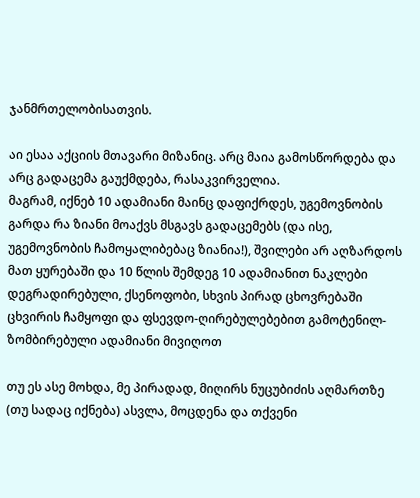ჯანმრთელობისათვის.

აი ესაა აქციის მთავარი მიზანიც. არც მაია გამოსწორდება და არც გადაცემა გაუქმდება, რასაკვირველია.
მაგრამ, იქნებ 10 ადამიანი მაინც დაფიქრდეს, უგემოვნობის გარდა რა ზიანი მოაქვს მსგავს გადაცემებს (და ისე, უგემოვნობის ჩამოყალიბებაც ზიანია!), შვილები არ აღზარდოს მათ ყურებაში და 10 წლის შემდეგ 10 ადამიანით ნაკლები დეგრადირებული, ქსენოფობი, სხვის პირად ცხოვრებაში ცხვირის ჩამყოფი და ფსევდო-ღირებულებებით გამოტენილ-ზომბირებული ადამიანი მივიღოთ

თუ ეს ასე მოხდა, მე პირადად, მიღირს ნუცუბიძის აღმართზე (თუ სადაც იქნება) ასვლა, მოცდენა და თქვენი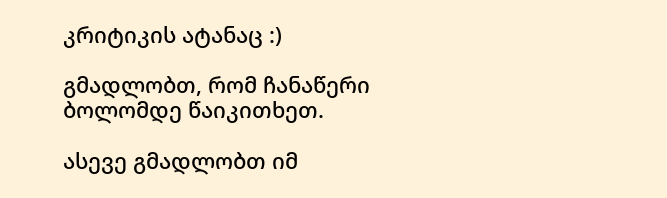კრიტიკის ატანაც :)

გმადლობთ, რომ ჩანაწერი ბოლომდე წაიკითხეთ.

ასევე გმადლობთ იმ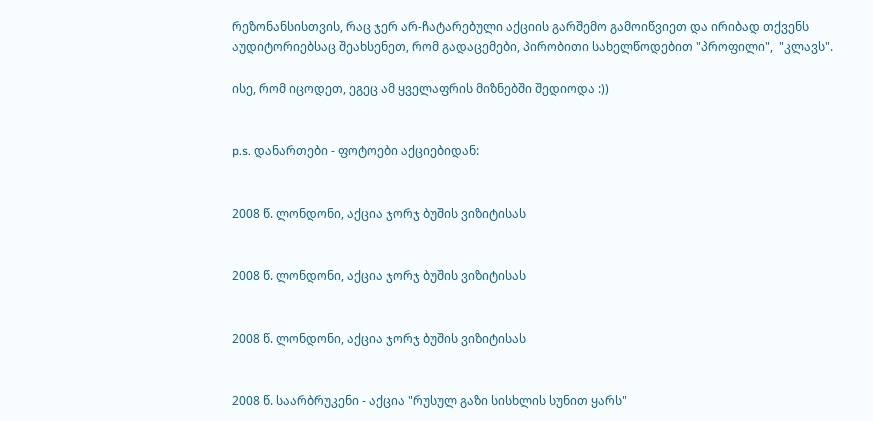რეზონანსისთვის, რაც ჯერ არ-ჩატარებული აქციის გარშემო გამოიწვიეთ და ირიბად თქვენს აუდიტორიებსაც შეახსენეთ, რომ გადაცემები, პირობითი სახელწოდებით "პროფილი",  "კლავს".

ისე, რომ იცოდეთ, ეგეც ამ ყველაფრის მიზნებში შედიოდა :))


p.s. დანართები - ფოტოები აქციებიდან:


2008 წ. ლონდონი, აქცია ჯორჯ ბუშის ვიზიტისას


2008 წ. ლონდონი, აქცია ჯორჯ ბუშის ვიზიტისას


2008 წ. ლონდონი, აქცია ჯორჯ ბუშის ვიზიტისას


2008 წ. საარბრუკენი - აქცია "რუსულ გაზი სისხლის სუნით ყარს"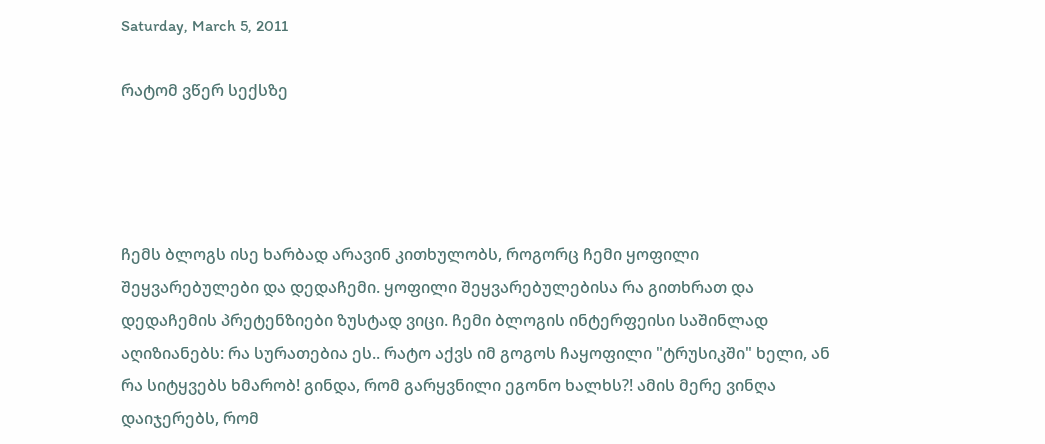Saturday, March 5, 2011

რატომ ვწერ სექსზე




ჩემს ბლოგს ისე ხარბად არავინ კითხულობს, როგორც ჩემი ყოფილი შეყვარებულები და დედაჩემი. ყოფილი შეყვარებულებისა რა გითხრათ და დედაჩემის პრეტენზიები ზუსტად ვიცი. ჩემი ბლოგის ინტერფეისი საშინლად აღიზიანებს: რა სურათებია ეს.. რატო აქვს იმ გოგოს ჩაყოფილი "ტრუსიკში" ხელი, ან რა სიტყვებს ხმარობ! გინდა, რომ გარყვნილი ეგონო ხალხს?! ამის მერე ვინღა დაიჯერებს, რომ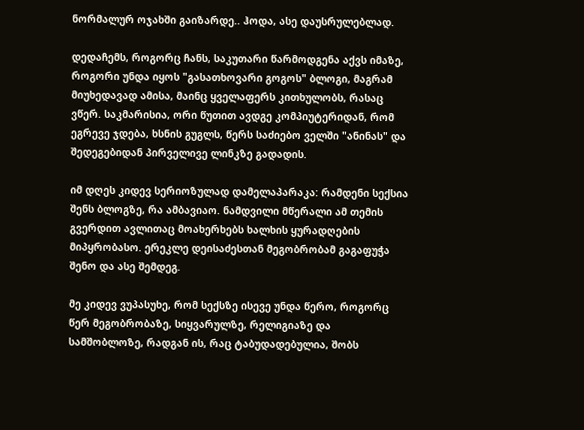ნორმალურ ოჯახში გაიზარდე.. ჰოდა, ასე დაუსრულებლად.

დედაჩემს, როგორც ჩანს, საკუთარი წარმოდგენა აქვს იმაზე, როგორი უნდა იყოს "გასათხოვარი გოგოს" ბლოგი, მაგრამ მიუხედავად ამისა, მაინც ყველაფერს კითხულობს, რასაც ვწერ. საკმარისია, ორი წუთით ავდგე კომპიუტერიდან, რომ ეგრევე ჯდება, ხსნის გუგლს, წერს საძიებო ველში "ანინას" და შედეგებიდან პირველივე ლინკზე გადადის.

იმ დღეს კიდევ სერიოზულად დამელაპარაკა: რამდენი სექსია შენს ბლოგზე, რა ამბავიაო. ნამდვილი მწერალი ამ თემის გვერდით ავლითაც მოახერხებს ხალხის ყურადღების მიპყრობასო. ერეკლე დეისაძესთან მეგობრობამ გაგაფუჭა შენო და ასე შემდეგ.

მე კიდევ ვუპასუხე, რომ სექსზე ისევე უნდა წერო, როგორც წერ მეგობრობაზე, სიყვარულზე, რელიგიაზე და სამშობლოზე, რადგან ის, რაც ტაბუდადებულია, შობს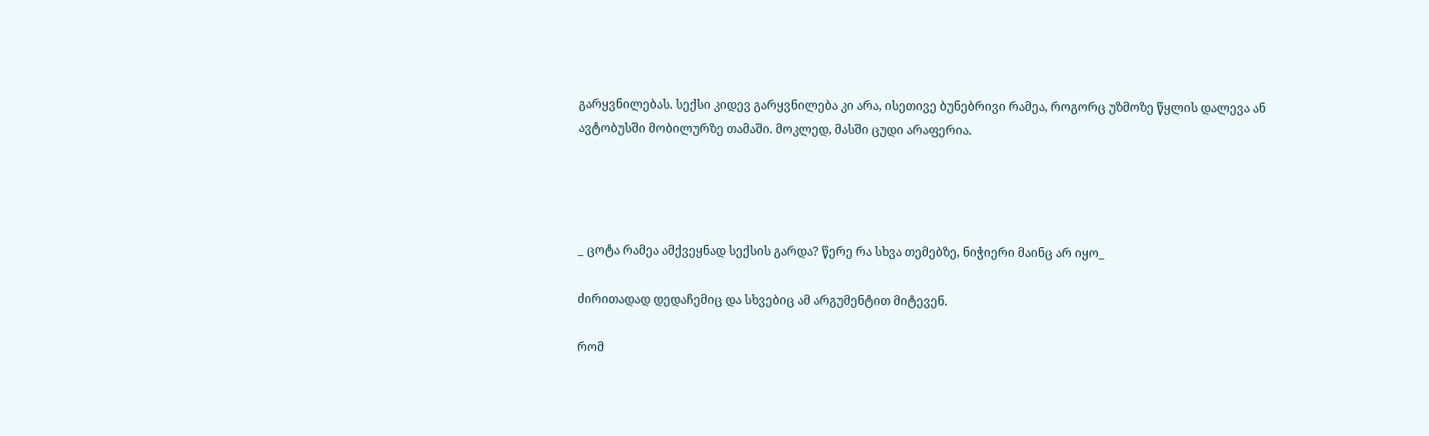გარყვნილებას. სექსი კიდევ გარყვნილება კი არა, ისეთივე ბუნებრივი რამეა, როგორც უზმოზე წყლის დალევა ან ავტობუსში მობილურზე თამაში. მოკლედ, მასში ცუდი არაფერია.




_ ცოტა რამეა ამქვეყნად სექსის გარდა? წერე რა სხვა თემებზე, ნიჭიერი მაინც არ იყო_

ძირითადად დედაჩემიც და სხვებიც ამ არგუმენტით მიტევენ.

რომ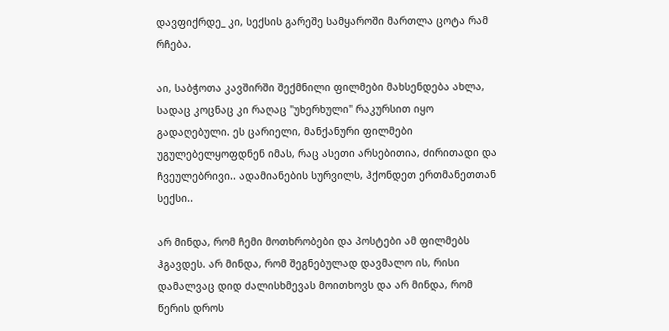დავფიქრდე_ კი, სექსის გარეშე სამყაროში მართლა ცოტა რამ რჩება.

აი, საბჭოთა კავშირში შექმნილი ფილმები მახსენდება ახლა, სადაც კოცნაც კი რაღაც "უხერხული" რაკურსით იყო გადაღებული. ეს ცარიელი, მანქანური ფილმები უგულებელყოფდნენ იმას, რაც ასეთი არსებითია, ძირითადი და ჩვეულებრივი.. ადამიანების სურვილს, ჰქონდეთ ერთმანეთთან სექსი..

არ მინდა, რომ ჩემი მოთხრობები და პოსტები ამ ფილმებს ჰგავდეს. არ მინდა, რომ შეგნებულად დავმალო ის, რისი დამალვაც დიდ ძალისხმევას მოითხოვს და არ მინდა, რომ წერის დროს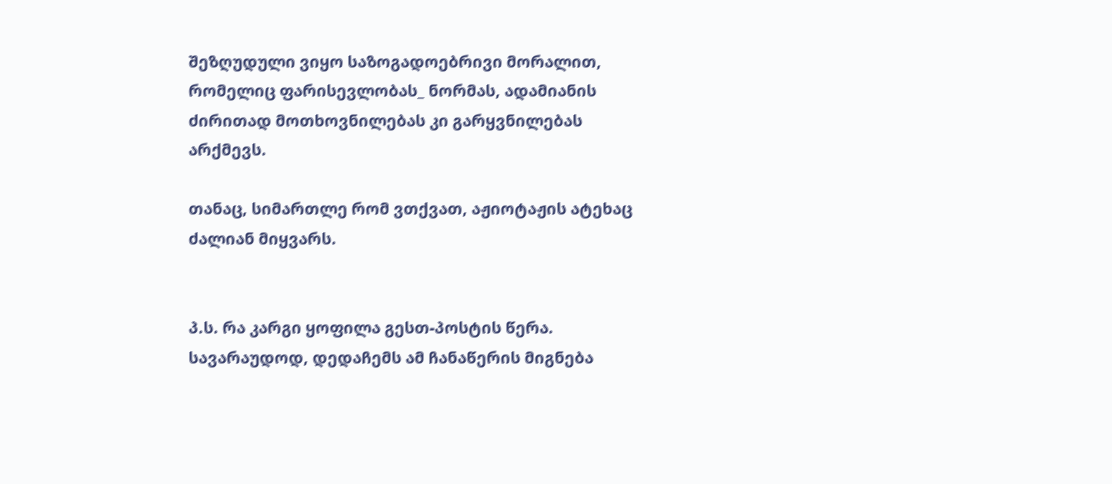შეზღუდული ვიყო საზოგადოებრივი მორალით, რომელიც ფარისევლობას_ ნორმას, ადამიანის ძირითად მოთხოვნილებას კი გარყვნილებას არქმევს.

თანაც, სიმართლე რომ ვთქვათ, აჟიოტაჟის ატეხაც ძალიან მიყვარს.


პ.ს. რა კარგი ყოფილა გესთ-პოსტის წერა. სავარაუდოდ, დედაჩემს ამ ჩანაწერის მიგნება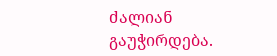ძალიან გაუჭირდება.